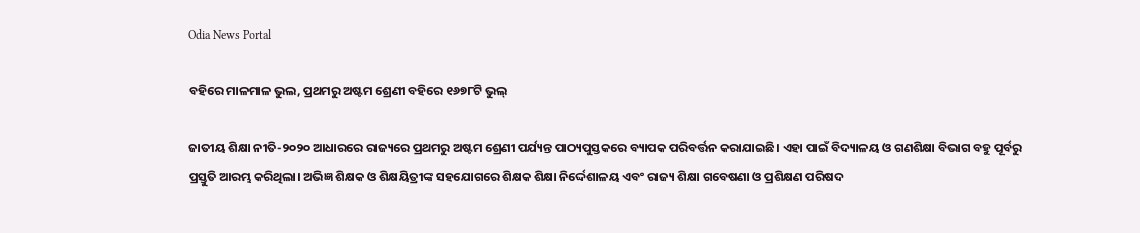Odia News Portal

ବହିରେ ମାଳମାଳ ଭୁଲ, ପ୍ରଥମରୁ ଅଷ୍ଟମ ଶ୍ରେଣୀ ବହିରେ ୧୬୭୮ଟି ଭୁଲ୍

ଜାତୀୟ ଶିକ୍ଷା ନୀତି-୨୦୨୦ ଆଧାରରେ ରାଜ୍ୟରେ ପ୍ରଥମରୁ ଅଷ୍ଟମ ଶ୍ରେଣୀ ପର୍ଯ୍ୟନ୍ତ ପାଠ୍ୟପୁସ୍ତକରେ ବ୍ୟାପକ ପରିବର୍ତ୍ତନ କରାଯାଇଛି। ଏହା ପାଇଁ ବିଦ୍ୟାଳୟ ଓ ଗଣଶିକ୍ଷା ବିଭାଗ ବହୁ ପୂର୍ବରୁ ପ୍ରସ୍ତୁତି ଆରମ୍ଭ କରିଥିଲା। ଅଭିଜ୍ଞ ଶିକ୍ଷକ ଓ ଶିକ୍ଷୟିତ୍ରୀଙ୍କ ସହଯୋଗରେ ଶିକ୍ଷକ ଶିକ୍ଷା ନିର୍ଦ୍ଦେଶାଳୟ ଏବଂ ରାଜ୍ୟ ଶିକ୍ଷା ଗବେଷଣା ଓ ପ୍ରଶିକ୍ଷଣ ପରିଷଦ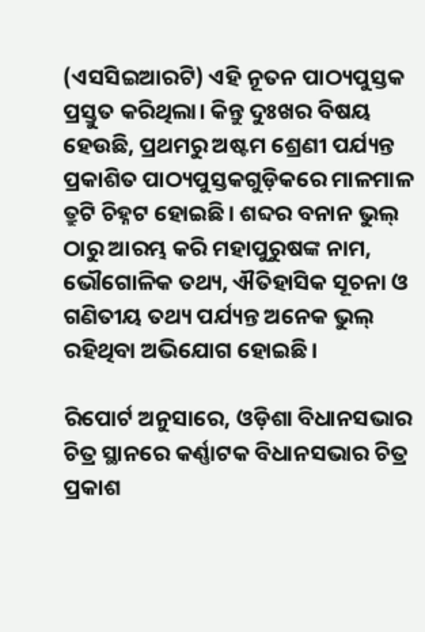(ଏସସିଇଆରଟି) ଏହି ନୂତନ ପାଠ୍ୟପୁସ୍ତକ ପ୍ରସ୍ତୁତ କରିଥିଲା। କିନ୍ତୁ ଦୁଃଖର ବିଷୟ ହେଉଛି, ପ୍ରଥମରୁ ଅଷ୍ଟମ ଶ୍ରେଣୀ ପର୍ଯ୍ୟନ୍ତ ପ୍ରକାଶିତ ପାଠ୍ୟପୁସ୍ତକଗୁଡ଼ିକରେ ମାଳମାଳ ତ୍ରୁଟି ଚିହ୍ନଟ ହୋଇଛି। ଶବ୍ଦର ବନାନ ଭୁଲ୍ ଠାରୁ ଆରମ୍ଭ କରି ମହାପୁରୁଷଙ୍କ ନାମ, ଭୌଗୋଳିକ ତଥ୍ୟ, ଐତିହାସିକ ସୂଚନା ଓ ଗଣିତୀୟ ତଥ୍ୟ ପର୍ଯ୍ୟନ୍ତ ଅନେକ ଭୁଲ୍ ରହିଥିବା ଅଭିଯୋଗ ହୋଇଛି।

ରିପୋର୍ଟ ଅନୁସାରେ, ଓଡ଼ିଶା ବିଧାନସଭାର ଚିତ୍ର ସ୍ଥାନରେ କର୍ଣ୍ଣାଟକ ବିଧାନସଭାର ଚିତ୍ର ପ୍ରକାଶ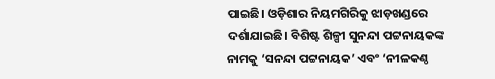ପାଇଛି। ଓଡ଼ିଶାର ନିୟମଗିରିକୁ ଝାଡ଼ଖଣ୍ଡରେ ଦର୍ଶାଯାଇଛି। ବିଶିଷ୍ଟ ଶିଳ୍ପୀ ସୁନନ୍ଦା ପଟ୍ଟନାୟକଙ୍କ ନାମକୁ ‘ସନନ୍ଦା ପଟ୍ଟନାୟକ’ ଏବଂ ‘ନୀଳକଣ୍ଠ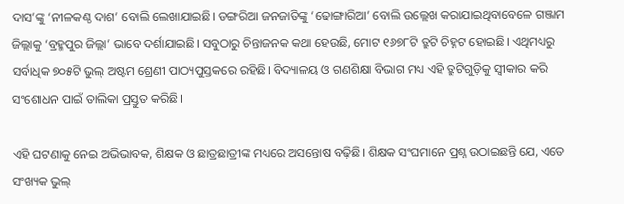ଦାସ’ଙ୍କୁ ‘ନୀଳକଣ୍ଠ ଦାଶ’ ବୋଲି ଲେଖାଯାଇଛି। ଡଙ୍ଗରିଆ ଜନଜାତିଙ୍କୁ ‘ଢୋଙ୍ଗାରିଆ’ ବୋଲି ଉଲ୍ଲେଖ କରାଯାଇଥିବାବେଳେ ଗଞ୍ଜାମ ଜିଲ୍ଲାକୁ ‘ବ୍ରହ୍ମପୁର ଜିଲ୍ଲା’ ଭାବେ ଦର୍ଶାଯାଇଛି। ସବୁଠାରୁ ଚିନ୍ତାଜନକ କଥା ହେଉଛି, ମୋଟ ୧୬୭୮ଟି ତ୍ରୁଟି ଚିହ୍ନଟ ହୋଇଛି। ଏଥିମଧ୍ୟରୁ ସର୍ବାଧିକ ୭୦୫ଟି ଭୁଲ୍ ଅଷ୍ଟମ ଶ୍ରେଣୀ ପାଠ୍ୟପୁସ୍ତକରେ ରହିଛି। ବିଦ୍ୟାଳୟ ଓ ଗଣଶିକ୍ଷା ବିଭାଗ ମଧ୍ୟ ଏହି ତ୍ରୁଟିଗୁଡ଼ିକୁ ସ୍ୱୀକାର କରି ସଂଶୋଧନ ପାଇଁ ତାଲିକା ପ୍ରସ୍ତୁତ କରିଛି।

ଏହି ଘଟଣାକୁ ନେଇ ଅଭିଭାବକ, ଶିକ୍ଷକ ଓ ଛାତ୍ରଛାତ୍ରୀଙ୍କ ମଧ୍ୟରେ ଅସନ୍ତୋଷ ବଢ଼ିଛି। ଶିକ୍ଷକ ସଂଘମାନେ ପ୍ରଶ୍ନ ଉଠାଇଛନ୍ତି ଯେ, ଏତେ ସଂଖ୍ୟକ ଭୁଲ୍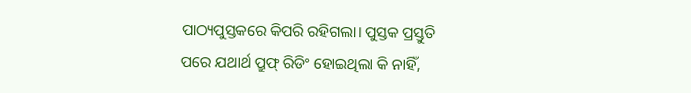ପାଠ୍ୟପୁସ୍ତକରେ କିପରି ରହିଗଲା। ପୁସ୍ତକ ପ୍ରସ୍ତୁତି ପରେ ଯଥାର୍ଥ ପ୍ରୁଫ୍ ରିଡିଂ ହୋଇଥିଲା କି ନାହିଁ,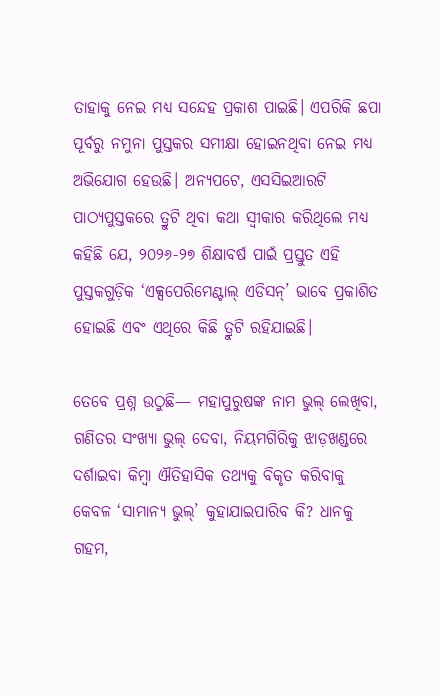ତାହାକୁ ନେଇ ମଧ୍ୟ ସନ୍ଦେହ ପ୍ରକାଶ ପାଇଛି। ଏପରିକି ଛପା ପୂର୍ବରୁ ନମୁନା ପୁସ୍ତକର ସମୀକ୍ଷା ହୋଇନଥିବା ନେଇ ମଧ୍ୟ ଅଭିଯୋଗ ହେଉଛି। ଅନ୍ୟପଟେ, ଏସସିଇଆରଟି ପାଠ୍ୟପୁସ୍ତକରେ ତ୍ରୁଟି ଥିବା କଥା ସ୍ୱୀକାର କରିଥିଲେ ମଧ୍ୟ କହିଛି ଯେ, ୨୦୨୬-୨୭ ଶିକ୍ଷାବର୍ଷ ପାଇଁ ପ୍ରସ୍ତୁତ ଏହି ପୁସ୍ତକଗୁଡ଼ିକ ‘ଏକ୍ସପେରିମେଣ୍ଟାଲ୍ ଏଡିସନ୍’ ଭାବେ ପ୍ରକାଶିତ ହୋଇଛି ଏବଂ ଏଥିରେ କିଛି ତ୍ରୁଟି ରହିଯାଇଛି।

ତେବେ ପ୍ରଶ୍ନ ଉଠୁଛି— ମହାପୁରୁଷଙ୍କ ନାମ ଭୁଲ୍ ଲେଖିବା, ଗଣିତର ସଂଖ୍ୟା ଭୁଲ୍ ଦେବା, ନିୟମଗିରିକୁ ଝାଡ଼ଖଣ୍ଡରେ ଦର୍ଶାଇବା କିମ୍ବା ଐତିହାସିକ ତଥ୍ୟକୁ ବିକୃତ କରିବାକୁ କେବଳ ‘ସାମାନ୍ୟ ଭୁଲ୍’ କୁହାଯାଇପାରିବ କି? ଧାନକୁ ଗହମ,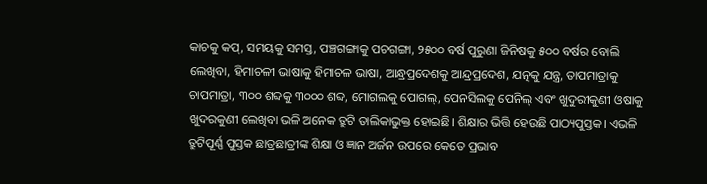କାଚକୁ କପ୍, ସମୟକୁ ସମସ୍ତ, ପଞ୍ଚଗଙ୍ଗାକୁ ପଚଗଙ୍ଗା, ୨୫୦୦ ବର୍ଷ ପୁରୁଣା ଜିନିଷକୁ ୫୦୦ ବର୍ଷର ବୋଲି ଲେଖିବା, ହିମାଚଳୀ ଭାଷାକୁ ହିମାଚଳ ଭାଷା, ଆନ୍ଧ୍ରପ୍ରଦେଶକୁ ଆନ୍ଦ୍ରପ୍ରଦେଶ, ଯତ୍ନକୁ ଯନ୍ତ୍ର, ତାପମାତ୍ରାକୁ ଚାପମାତ୍ରା, ୩୦୦ ଶବ୍ଦକୁ ୩୦୦୦ ଶବ୍ଦ, ମୋଗଲକୁ ପୋଗଲ୍, ପେନସିଲକୁ ପେନିଲ୍ ଏବଂ ଖୁଦୁରୀକୁଣୀ ଓଷାକୁ ଖୁଦରକୁଣୀ ଲେଖିବା ଭଳି ଅନେକ ତ୍ରୁଟି ତାଲିକାଭୁକ୍ତ ହୋଇଛି। ଶିକ୍ଷାର ଭିତ୍ତି ହେଉଛି ପାଠ୍ୟପୁସ୍ତକ। ଏଭଳି ତ୍ରୁଟିପୂର୍ଣ୍ଣ ପୁସ୍ତକ ଛାତ୍ରଛାତ୍ରୀଙ୍କ ଶିକ୍ଷା ଓ ଜ୍ଞାନ ଅର୍ଜନ ଉପରେ କେତେ ପ୍ରଭାବ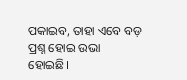ପକାଇବ, ତାହା ଏବେ ବଡ଼ ପ୍ରଶ୍ନ ହୋଇ ଉଭା ହୋଇଛି।